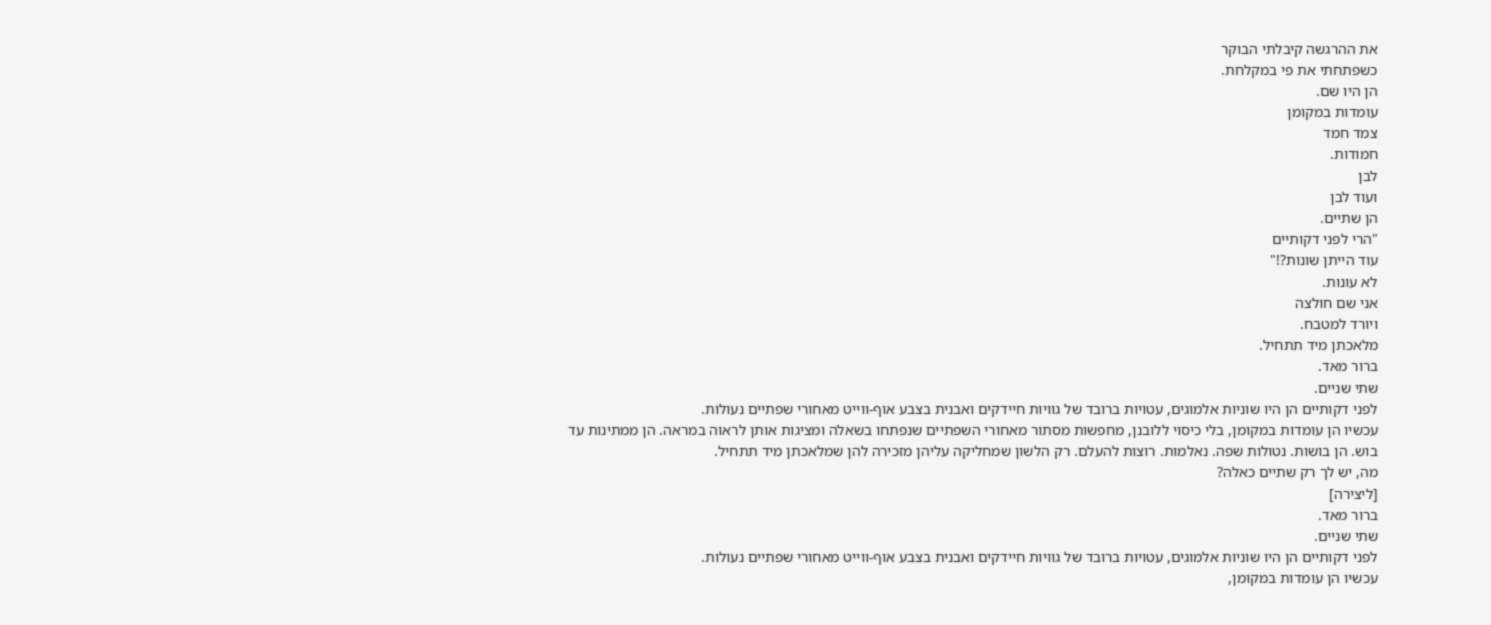את ההרגשה קיבלתי הבוקר
כשפתחתי את פי במקלחת.
הן היו שם.
עומדות במקומן
צמד חמד
חמודות.
לבן
ועוד לבן
הן שתיים.
"הרי לפני דקותיים
עוד הייתן שונות?!"
לא עונות.
אני שם חולצה
ויורד למטבח.
מלאכתן מיד תתחיל.
ברור מאד.
שתי שניים.
לפני דקותיים הן היו שוניות אלמוגים, עטויות ברובד של גוויות חיידקים ואבנית בצבע אוף-ווייט מאחורי שפתיים נעולות.
עכשיו הן עומדות במקומן, בלי כיסוי ללובנן, מחפשות מסתור מאחורי השפתיים שנפתחו בשאלה ומציגות אותן לראוה במראה. הן ממתינות עד בוש. הן בושות. נטולות שפה. נאלמות. רוצות להעלם. רק הלשון שמחליקה עליהן מזכירה להן שמלאכתן מיד תתחיל.
מה, יש לך רק שתיים כאלה?
[ליצירה]
ברור מאד.
שתי שניים.
לפני דקותיים הן היו שוניות אלמוגים, עטויות ברובד של גוויות חיידקים ואבנית בצבע אוף-ווייט מאחורי שפתיים נעולות.
עכשיו הן עומדות במקומן,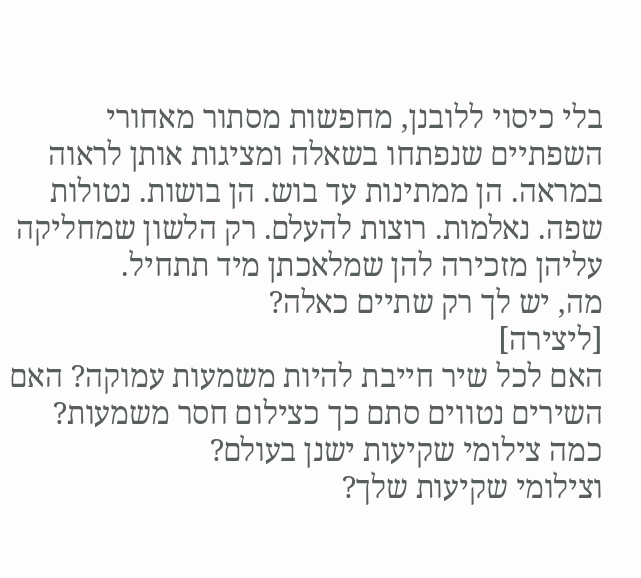בלי כיסוי ללובנן, מחפשות מסתור מאחורי השפתיים שנפתחו בשאלה ומציגות אותן לראוה במראה. הן ממתינות עד בוש. הן בושות. נטולות שפה. נאלמות. רוצות להעלם. רק הלשון שמחליקה עליהן מזכירה להן שמלאכתן מיד תתחיל.
מה, יש לך רק שתיים כאלה?
[ליצירה]
האם לכל שיר חייבת להיות משמעות עמוקה? האם השירים נטווים סתם כך כצילום חסר משמעות?
כמה צילומי שקיעות ישנן בעולם?
וצילומי שקיעות שלך?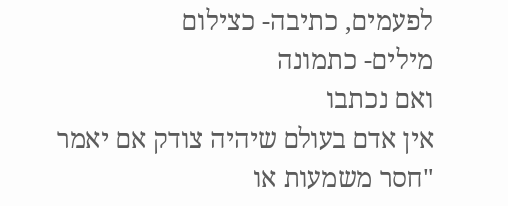לפעמים, כתיבה- כצילום
מילים- כתמונה
ואם נכתבו
אין אדם בעולם שיהיה צודק אם יאמר
"חסר משמעות או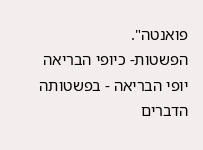פואנטה".
הפשטות- כיופי הבריאה
יופי הבריאה - בפשטותה
הדברים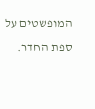המופשטים על ספת החדר.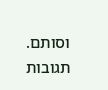וסותם.
תגובות